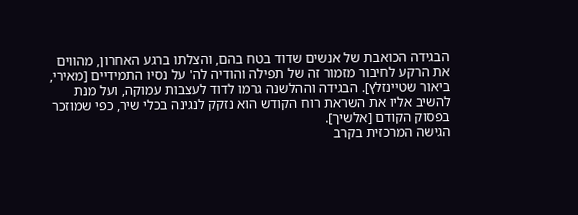הבגידה הכואבת של אנשים שדוד בטח בהם, והצלתו ברגע האחרון, מהווים את הרקע לחיבור מזמור זה של תפילה והודיה לה' על נסיו התמידיים [מאירי, ביאור שטיינזלץ]. הבגידה וההלשנה גרמו לדוד לעצבות עמוקה, ועל מנת להשיב אליו את השראת רוח הקודש הוא נזקק לנגינה בכלי שיר, כפי שמוזכר בפסוק הקודם [אלשיך].
הגישה המרכזית בקרב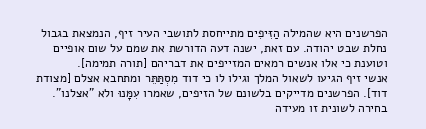הפרשנים היא שהמילה הַזִּיפִים מתייחסת לתושבי העיר זיף, הנמצאת בגבול נחלת שבט יהודה. עם זאת, ישנה דעה הדורשת את שמם על שום אופיים וטוענת כי אלו אנשים רמאים המזייפים את דבריהם [תורה תמימה].
אנשי זיף הגיעו לשאול המלך וגילו לו כי דוד מִסְתַּתֵּר ומתחבא אצלם [מצודת דוד]. הפרשנים מדייקים בלשונם של הזיפים, שאמרו עִמָּנוּ ולא "אצלנו". בחירה לשונית זו מעידה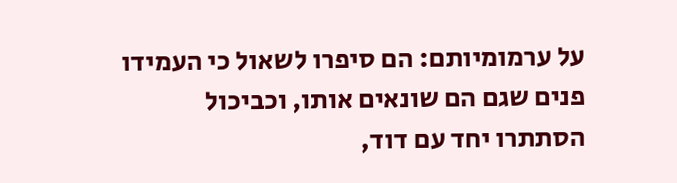על ערמומיותם: הם סיפרו לשאול כי העמידו פנים שגם הם שונאים אותו, וכביכול הסתתרו יחד עם דוד,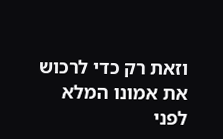וזאת רק כדי לרכוש את אמונו המלא לפני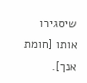שיסגירו אותו [חומת אנך].